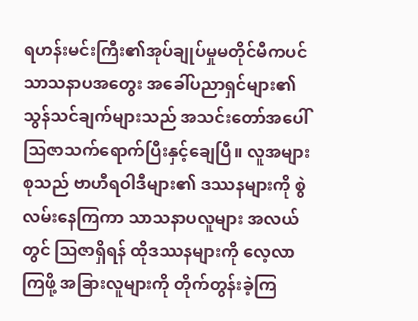ရဟန်းမင်းကြီး၏အုပ်ချုပ်မှုမတိုင်မီကပင် သာသနာပအတွေး အခေါ်ပညာရှင်များ၏ သွန်သင်ချက်များသည် အသင်းတော်အပေါ် ဩဇာသက်ရောက်ပြီးနှင့်ချေပြီ။ လူအများစုသည် ဗာဟီရဝါဒီများ၏ ဒဿနများကို စွဲလမ်းနေကြကာ သာသနာပလူများ အလယ်တွင် ဩဇာရှိရန် ထိုဒဿနများကို လေ့လာကြဖို့ အခြားလူများကို တိုက်တွန်းခဲ့ကြ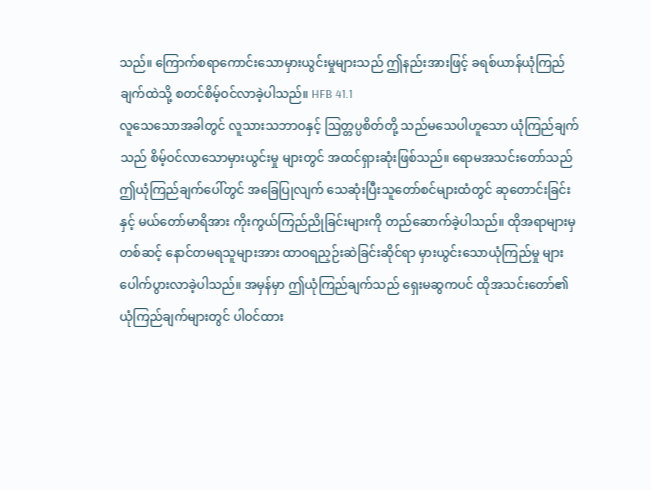သည်။ ကြောက်စရာကောင်းသောမှားယွင်းမှုများသည် ဤနည်းအားဖြင့် ခရစ်ယာန်ယုံကြည်ချက်ထဲသို့ စတင်စိမ့်ဝင်လာခဲ့ပါသည်။ HFB 41.1
လူသေသောအခါတွင် လူသားသဘာဝနှင့် ဩတ္တပ္ပစိတ်တို့ သည်မသေပါဟူသော ယုံကြည်ချက်သည် စိမ့်ဝင်လာသောမှားယွင်းမှု များတွင် အထင်ရှားဆုံးဖြစ်သည်။ ရောမအသင်းတော်သည် ဤယုံကြည်ချက်ပေါ်တွင် အခြေပြုလျက် သေဆုံးပြီးသူတော်စင်များထံတွင် ဆုတောင်းခြင်းနှင့် မယ်တော်မာရိအား ကိုးကွယ်ကြည်ညိုခြင်းများကို တည်ဆောက်ခဲ့ပါသည်။ ထိုအရာများမှတစ်ဆင့် နောင်တမရသူများအား ထာဝရညှဉ်းဆဲခြင်းဆိုင်ရာ မှားယွင်းသောယုံကြည်မှု များပေါက်ပွားလာခဲ့ပါသည်။ အမှန်မှာ ဤယုံကြည်ချက်သည် ရှေးမဆွကပင် ထိုအသင်းတော်၏ယုံကြည်ချက်များတွင် ပါဝင်ထား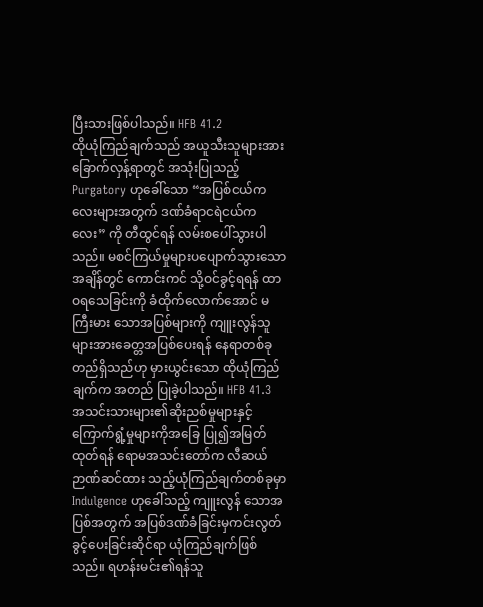ပြီးသားဖြစ်ပါသည်။ HFB 41.2
ထိုယုံကြည်ချက်သည် အယူသီးသူများအား ခြောက်လှန့်ရာတွင် အသုံးပြုသည့် Purgatory ဟုခေါ်သော “အပြစ်ငယ်ကလေးများအတွက် ဒဏ်ခံရာငရဲငယ်ကလေး” ကို တီထွင်ရန် လမ်းစပေါ်သွားပါသည်။ မစင်ကြယ်မှုများပပျောက်သွားသောအချိန်တွင် ကောင်းကင် သို့ဝင်ခွင့်ရရန် ထာဝရသေခြင်းကို ခံထိုက်လောက်အောင် မကြီးမား သောအပြစ်များကို ကျူးလွန်သူများအားခေတ္တအပြစ်ပေးရန် နေရာတစ်ခု တည်ရှိသည်ဟု မှားယွင်းသော ထိုယုံကြည်ချက်က အတည် ပြုခဲ့ပါသည်။ HFB 41.3
အသင်းသားများ၏ဆိုးညစ်မှုများနှင့် ကြောက်ရွံ့မှုများကိုအခြေ ပြု၍အမြတ်ထုတ်ရန် ရောမအသင်းတော်က လီဆယ်ဉာဏ်ဆင်ထား သည့်ယုံကြည်ချက်တစ်ခုမှာ Indulgence ဟုခေါ်သည့် ကျူးလွန် သောအပြစ်အတွက် အပြစ်ဒဏ်ခံခြင်းမှကင်းလွတ်ခွင့်ပေးခြင်းဆိုင်ရာ ယုံကြည်ချက်ဖြစ်သည်။ ရဟန်းမင်း၏ရန်သူ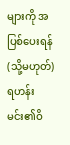များကို အပြစ်ပေးရန် (သို့မဟုတ်) ရဟန်းမင်း၏ဝိ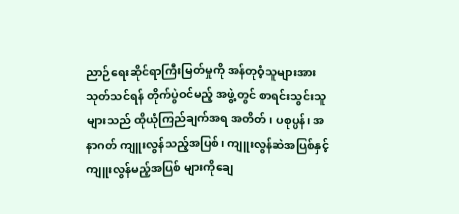ညာဉ်ရေးဆိုင်ရာကြီးမြတ်မှုကို အန်တုဝံ့သူများအား သုတ်သင်ရန် တိုက်ပွဲဝင်မည့် အဖွဲ့တွင် စာရင်းသွင်းသူများသည် ထိုယုံကြည်ချက်အရ အတိတ်၊ ပစုပ္ပန်၊ အနာဂတ် ကျူးလွန်သည့်အပြစ်၊ ကျူးလွန်ဆဲအပြစ်နှင့် ကျူးလွန်မည့်အပြစ် များကိုချေ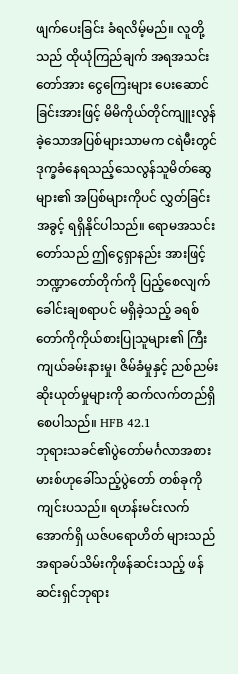ဖျက်ပေးခြင်း ခံရလိမ့်မည်။ လူတို့သည် ထိုယုံကြည်ချက် အရအသင်းတော်အား ငွေကြေးများ ပေးဆောင်ခြင်းအားဖြင့် မိမိကိုယ်တိုင်ကျူးလွန်ခဲ့သောအပြစ်များသာမက ငရဲမီးတွင် ဒုက္ခခံနေရသည့်သေလွန်သူမိတ်ဆွေများ၏ အပြစ်များကိုပင် လွှတ်ခြင်းအခွင့် ရရှိနိုင်ပါသည်။ ရောမအသင်းတော်သည် ဤငွေရှာနည်း အားဖြင့် ဘဏ္ဍာတော်တိုက်ကို ပြည့်စေလျက် ခေါင်းချစရာပင် မရှိခဲ့သည့် ခရစ်တော်ကိုကိုယ်စားပြုသူများ၏ ကြီးကျယ်ခမ်းနားမှု၊ ဇိမ်ခံမှုနှင့် ညစ်ညမ်းဆိုးယုတ်မှုများကို ဆက်လက်တည်ရှိစေပါသည်။ HFB 42.1
ဘုရားသခင်၏ပွဲတော်မင်္ဂလာအစား မားစ်ဟုခေါ်သည့်ပွဲတော် တစ်ခုကို ကျင်းပသည်။ ရဟန်းမင်းလက်အောက်ရှိ ယဇ်ပရောဟိတ် များသည် အရာခပ်သိမ်းကိုဖန်ဆင်းသည့် ဖန်ဆင်းရှင်ဘုရား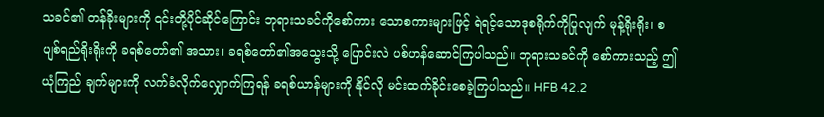သခင်၏ တန်ခိုးများကို ၎င်းတို့ပိုင်ဆိုင်ကြောင်း ဘုရားသခင်ကိုစော်ကား သောစကားများဖြင့် ရဲရင့်သောဒုစရိုက်ကိုပြုလျက် မုန့်ရိုးရိုး၊ စပျစ်ရည်ရိုးရိုးကို ခရစ်တော်၏ အသား၊ ခရစ်တော်၏အသွေးသို့ ပြောင်းလဲ ပစ်ဟန်ဆောင်ကြပါသည်။ ဘုရားသခင်ကို စော်ကားသည့် ဤယုံကြည် ချက်များကို လက်ခံလိုက်လျှောက်ကြရန် ခရစ်ယာန်များကို နိုင်လို မင်းထက်ခိုင်းစေခဲ့ကြပါသည်။ HFB 42.2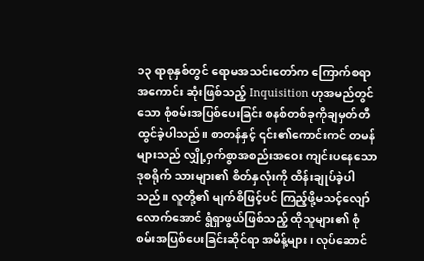၁၃ ရာစုနှစ်တွင် ရောမအသင်းတော်က ကြောက်စရာအကောင်း ဆုံးဖြစ်သည့် Inquisition ဟုအမည်တွင်သော စုံစမ်းအပြစ်ပေးခြင်း စနစ်တစ်ခုကိုချမှတ်တီထွင်ခဲ့ပါသည်။ စာတန်နှင့် ၎င်း၏ကောင်းကင် တမန်များသည် လျှို့ဝှက်စွာအစည်းအဝေး ကျင်းပနေသော ဒုစရိုက် သားများ၏ စိတ်နှလုံးကို ထိန်းချုပ်ခဲ့ပါသည်။ လူတို့၏ မျက်စိဖြင့်ပင် ကြည့်ဖို့မသင့်လျော်လောက်အောင် ရွံရှာဖွယ်ဖြစ်သည့် ထိုသူများ၏ စုံစမ်းအပြစ်ပေးခြင်းဆိုင်ရာ အမိန့်များ၊ လုပ်ဆောင်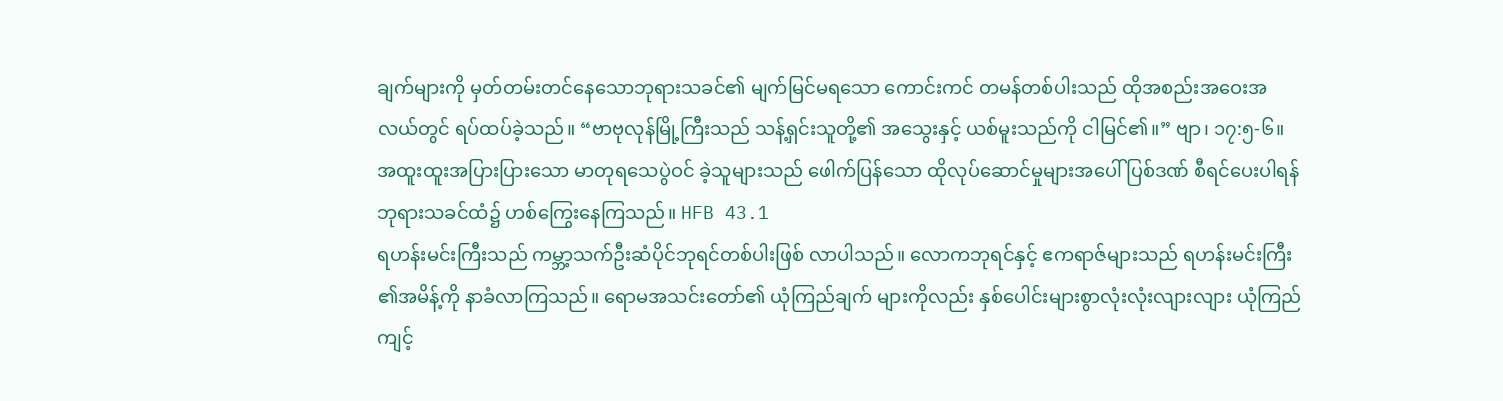ချက်များကို မှတ်တမ်းတင်နေသောဘုရားသခင်၏ မျက်မြင်မရသော ကောင်းကင် တမန်တစ်ပါးသည် ထိုအစည်းအဝေးအလယ်တွင် ရပ်ထပ်ခဲ့သည်။ “ဗာဗုလုန်မြို့ကြီးသည် သန့်ရှင်းသူတို့၏ အသွေးနှင့် ယစ်မူးသည်ကို ငါမြင်၏။” ဗျာ၊ ၁၇:၅-၆။ အထူးထူးအပြားပြားသော မာတုရသေပွဲဝင် ခဲ့သူများသည် ဖေါက်ပြန်သော ထိုလုပ်ဆောင်မှုများအပေါ် ပြစ်ဒဏ် စီရင်ပေးပါရန် ဘုရားသခင်ထံ၌ ဟစ်ကြွေးနေကြသည်။ HFB 43.1
ရဟန်းမင်းကြီးသည် ကမ္ဘာ့သက်ဦးဆံပိုင်ဘုရင်တစ်ပါးဖြစ် လာပါသည်။ လောကဘုရင်နှင့် ဧကရာဇ်များသည် ရဟန်းမင်းကြီး ၏အမိန့်ကို နာခံလာကြသည်။ ရောမအသင်းတော်၏ ယုံကြည်ချက် များကိုလည်း နှစ်ပေါင်းများစွာလုံးလုံးလျားလျား ယုံကြည်ကျင့်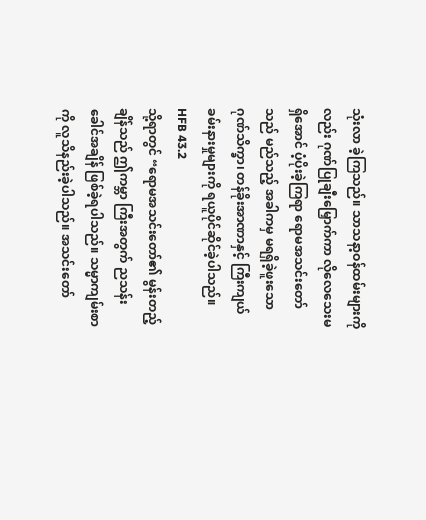သုံးလာ ခဲ့ကြသည်။ သာသနာ့ဝန်ထမ်းများကိုလည်း ဂုဏ်ပြုချီးမြှောက်ကာ လိုလေသေးမရှိအောင် ပံ့ပိုးခဲ့ကြရာ ရောမအသင်းတော်သည် မည်သည့် အခါကမှ မရရှိခဲ့ဖူးသော ဂုဏ်သိက္ခာ၊ တန်ခိုးအာဏာနှင့် ကြီးကျယ် ခမ်းနားမှုများကို ရယူပိုင်ဆိုင်ခဲ့ပါသည်။ HFB 43.2
သို့ရာတွင် “ရောမအသင်းတော်၏ မွန်းတည့်ချိန်သည် ဤကမ္ဘာ ကြီးအတွက် ညသန်းခေါင်အချိန် ဖြစ်ခဲ့ရပါသည်။ သမ္မာကျမ်းစာကို လူသိနည်းခဲ့ပါသည်။ အသင်းတော်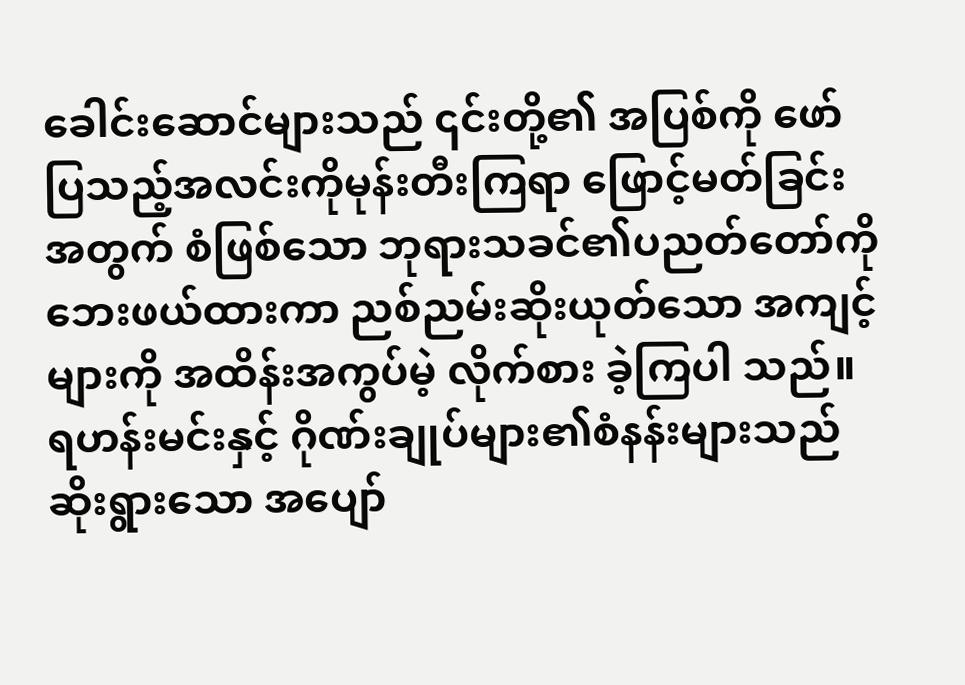ခေါင်းဆောင်များသည် ၎င်းတို့၏ အပြစ်ကို ဖော်ပြသည့်အလင်းကိုမုန်းတီးကြရာ ဖြောင့်မတ်ခြင်းအတွက် စံဖြစ်သော ဘုရားသခင်၏ပညတ်တော်ကို ဘေးဖယ်ထားကာ ညစ်ညမ်းဆိုးယုတ်သော အကျင့်များကို အထိန်းအကွပ်မဲ့ လိုက်စား ခဲ့ကြပါ သည်။ ရဟန်းမင်းနှင့် ဂိုဏ်းချုပ်များ၏စံနန်းများသည် ဆိုးရွားသော အပျော်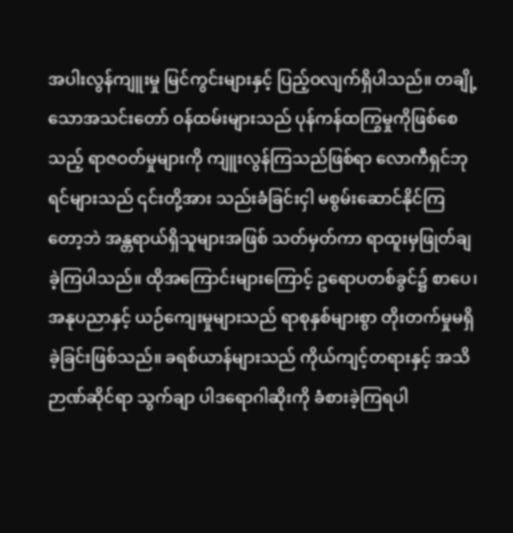အပါးလွန်ကျူးမှု မြင်ကွင်းများနှင့် ပြည့်ဝလျက်ရှိပါသည်။ တချို့သောအသင်းတော် ဝန်ထမ်းများသည် ပုန်ကန်ထကြွမှုကိုဖြစ်စေသည့် ရာဇဝတ်မှုများကို ကျူးလွန်ကြသည်ဖြစ်ရာ လောကီရှင်ဘုရင်များသည် ၎င်းတို့အား သည်းခံခြင်းငှါ မစွမ်းဆောင်နိုင်ကြတော့ဘဲ အန္တရာယ်ရှိသူများအဖြစ် သတ်မှတ်ကာ ရာထူးမှဖြုတ်ချခဲ့ကြပါသည်။ ထိုအကြောင်းများကြောင့် ဥရောပတစ်ခွင်၌ စာပေ၊ အနုပညာနှင့် ယဉ်ကျေးမှုများသည် ရာစုနှစ်များစွာ တိုးတက်မှုမရှိခဲ့ခြင်းဖြစ်သည်။ ခရစ်ယာန်များသည် ကိုယ်ကျင့်တရားနှင့် အသိဉာဏ်ဆိုင်ရာ သွက်ချာ ပါဒရောဂါဆိုးကို ခံစားခဲ့ကြရပါ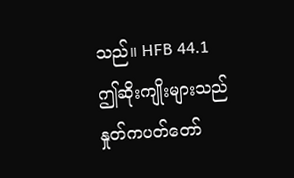သည်။ HFB 44.1
ဤဆိုးကျိုးများသည် နှုတ်ကပတ်တော်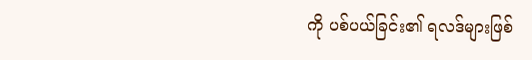ကို ပစ်ပယ်ခြင်း၏ ရလဒ်များဖြစ်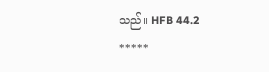သည်။ HFB 44.2
*****